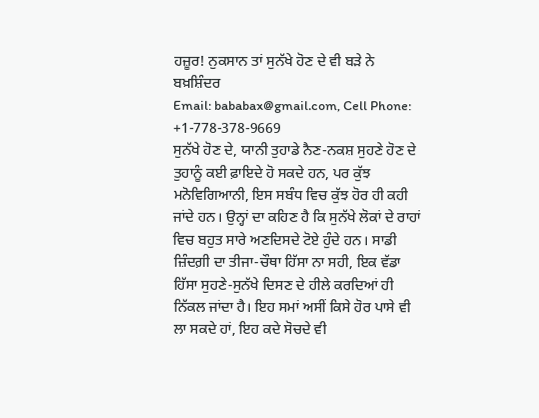ਹਜ਼ੂਰ! ਨੁਕਸਾਨ ਤਾਂ ਸੁਨੱਖੇ ਹੋਣ ਦੇ ਵੀ ਬੜੇ ਨੇ
ਬਖ਼ਸ਼ਿੰਦਰ
Email: bababax@gmail.com, Cell Phone: +1-778-378-9669
ਸੁਨੱਖੇ ਹੋਣ ਦੇ, ਯਾਨੀ ਤੁਹਾਡੇ ਨੈਣ-ਨਕਸ਼ ਸੁਹਣੇ ਹੋਣ ਦੇ ਤੁਹਾਨੂੰ ਕਈ ਫ਼ਾਇਦੇ ਹੋ ਸਕਦੇ ਹਨ, ਪਰ ਕੁੱਝ ਮਨੋਵਿਗਿਆਨੀ, ਇਸ ਸਬੰਧ ਵਿਚ ਕੁੱਝ ਹੋਰ ਹੀ ਕਹੀ ਜਾਂਦੇ ਹਨ। ਉਨ੍ਹਾਂ ਦਾ ਕਹਿਣ ਹੈ ਕਿ ਸੁਨੱਖੇ ਲੋਕਾਂ ਦੇ ਰਾਹਾਂ ਵਿਚ ਬਹੁਤ ਸਾਰੇ ਅਣਦਿਸਦੇ ਟੋਏ ਹੁੰਦੇ ਹਨ। ਸਾਡੀ ਜ਼ਿੰਦਗ਼ੀ ਦਾ ਤੀਜਾ-ਚੌਥਾ ਹਿੱਸਾ ਨਾ ਸਹੀ, ਇਕ ਵੱਡਾ ਹਿੱਸਾ ਸੁਹਣੇ-ਸੁਨੱਖੇ ਦਿਸਣ ਦੇ ਹੀਲੇ ਕਰਦਿਆਂ ਹੀ ਨਿੱਕਲ ਜਾਂਦਾ ਹੈ। ਇਹ ਸਮਾਂ ਅਸੀਂ ਕਿਸੇ ਹੋਰ ਪਾਸੇ ਵੀ ਲਾ ਸਕਦੇ ਹਾਂ, ਇਹ ਕਦੇ ਸੋਚਦੇ ਵੀ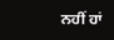ਨਹੀਂ ਹਾਂ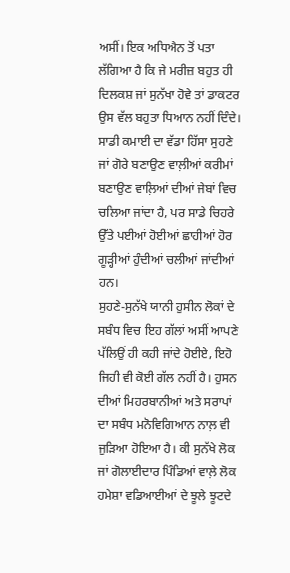ਅਸੀਂ। ਇਕ ਅਧਿਐਨ ਤੋਂ ਪਤਾ ਲੱਗਿਆ ਹੈ ਕਿ ਜੇ ਮਰੀਜ਼ ਬਹੁਤ ਹੀ ਦਿਲਕਸ਼ ਜਾਂ ਸੁਨੱਖਾ ਹੋਵੇ ਤਾਂ ਡਾਕਟਰ ਉਸ ਵੱਲ ਬਹੁਤਾ ਧਿਆਨ ਨਹੀਂ ਦਿੰਦੇ। ਸਾਡੀ ਕਮਾਈ ਦਾ ਵੱਡਾ ਹਿੱਸਾ ਸੁਹਣੇ ਜਾਂ ਗੋਰੇ ਬਣਾਉਣ ਵਾਲ਼ੀਆਂ ਕਰੀਮਾਂ ਬਣਾਉਣ ਵਾਲ਼ਿਆਂ ਦੀਆਂ ਜੇਬਾਂ ਵਿਚ ਚਲਿਆ ਜਾਂਦਾ ਹੈ, ਪਰ ਸਾਡੇ ਚਿਹਰੇ ਉੱਤੇ ਪਈਆਂ ਹੋਈਆਂ ਛਾਹੀਆਂ ਹੋਰ ਗੂੜ੍ਹੀਆਂ ਹੁੰਦੀਆਂ ਚਲੀਆਂ ਜਾਂਦੀਆਂ ਹਨ।
ਸੁਹਣੇ-ਸੁਨੱਖੇ ਯਾਨੀ ਹੁਸੀਨ ਲੋਕਾਂ ਦੇ ਸਬੰਧ ਵਿਚ ਇਹ ਗੱਲਾਂ ਅਸੀਂ ਆਪਣੇ ਪੱਲਿਉਂ ਹੀ ਕਹੀ ਜਾਂਦੇ ਹੋਈਏ, ਇਹੋ ਜਿਹੀ ਵੀ ਕੋਈ ਗੱਲ ਨਹੀਂ ਹੈ। ਹੁਸਨ ਦੀਆਂ ਮਿਹਰਬਾਨੀਆਂ ਅਤੇ ਸਰਾਪਾਂ ਦਾ ਸਬੰਧ ਮਨੋਵਿਗਿਆਨ ਨਾਲ਼ ਵੀ ਜੁੜਿਆ ਹੋਇਆ ਹੈ। ਕੀ ਸੁਨੱਖੇ ਲੋਕ ਜਾਂ ਗੋਲਾਈਦਾਰ ਪਿੰਡਿਆਂ ਵਾਲ਼ੇ ਲੋਕ ਹਮੇਸ਼ਾ ਵਡਿਆਈਆਂ ਦੇ ਝੂਲੇ ਝੂਟਦੇ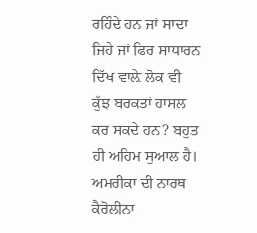ਰਹਿੰਦੇ ਹਨ ਜਾਂ ਸਾਦਾ ਜਿਹੇ ਜਾਂ ਫਿਰ ਸਾਧਾਰਨ ਦਿੱਖ ਵਾਲ਼ੇ ਲੋਕ ਵੀ ਕੁੱਝ ਬਰਕਤਾਂ ਹਾਸਲ ਕਰ ਸਕਦੇ ਹਨ? ਬਹੁਤ ਹੀ ਅਹਿਮ ਸੁਆਲ ਹੈ। ਅਮਰੀਕਾ ਦੀ ਨਾਰਥ ਕੈਰੋਲੀਨਾ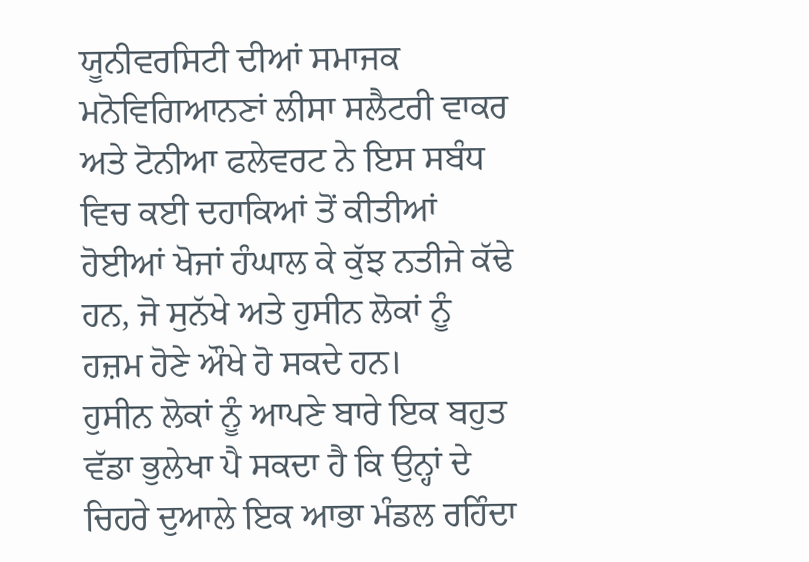ਯੂਨੀਵਰਸਿਟੀ ਦੀਆਂ ਸਮਾਜਕ ਮਨੋਵਿਗਿਆਨਣਾਂ ਲੀਸਾ ਸਲੈਟਰੀ ਵਾਕਰ ਅਤੇ ਟੋਨੀਆ ਫਲੇਵਰਟ ਨੇ ਇਸ ਸਬੰਧ ਵਿਚ ਕਈ ਦਹਾਕਿਆਂ ਤੋਂ ਕੀਤੀਆਂ ਹੋਈਆਂ ਖੋਜਾਂ ਹੰਘਾਲ ਕੇ ਕੁੱਝ ਨਤੀਜੇ ਕੱਢੇ ਹਨ, ਜੋ ਸੁਨੱਖੇ ਅਤੇ ਹੁਸੀਨ ਲੋਕਾਂ ਨੂੰ ਹਜ਼ਮ ਹੋਣੇ ਔਖੇ ਹੋ ਸਕਦੇ ਹਨ।
ਹੁਸੀਨ ਲੋਕਾਂ ਨੂੰ ਆਪਣੇ ਬਾਰੇ ਇਕ ਬਹੁਤ ਵੱਡਾ ਭੁਲੇਖਾ ਪੈ ਸਕਦਾ ਹੈ ਕਿ ਉਨ੍ਹਾਂ ਦੇ ਚਿਹਰੇ ਦੁਆਲੇ ਇਕ ਆਭਾ ਮੰਡਲ ਰਹਿੰਦਾ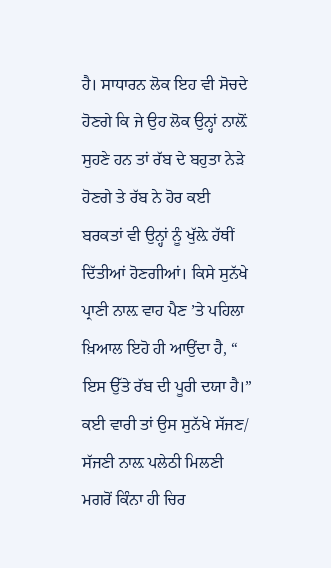ਹੈ। ਸਾਧਾਰਨ ਲੋਕ ਇਹ ਵੀ ਸੋਚਦੇ ਹੋਣਗੇ ਕਿ ਜੇ ਉਹ ਲੋਕ ਉਨ੍ਹਾਂ ਨਾਲ਼ੋਂ ਸੁਹਣੇ ਹਨ ਤਾਂ ਰੱਬ ਦੇ ਬਹੁਤਾ ਨੇੜੇ ਹੋਣਗੇ ਤੇ ਰੱਬ ਨੇ ਹੋਰ ਕਈ ਬਰਕਤਾਂ ਵੀ ਉਨ੍ਹਾਂ ਨੂੰ ਖੁੱਲ਼ੇ ਹੱਥੀਂ ਦਿੱਤੀਆਂ ਹੋਣਗੀਆਂ। ਕਿਸੇ ਸੁਨੱਖੇ ਪ੍ਰਾਣੀ ਨਾਲ਼ ਵਾਹ ਪੈਣ ’ਤੇ ਪਹਿਲਾ ਖ਼ਿਆਲ ਇਹੋ ਹੀ ਆਉਂਦਾ ਹੈ, “ ਇਸ ਉੱਤੇ ਰੱਬ ਦੀ ਪੂਰੀ ਦਯਾ ਹੈ।” ਕਈ ਵਾਰੀ ਤਾਂ ਉਸ ਸੁਨੱਖੇ ਸੱਜਣ/ ਸੱਜਣੀ ਨਾਲ਼ ਪਲੇਠੀ ਮਿਲਣੀ ਮਗਰੋਂ ਕਿੰਨਾ ਹੀ ਚਿਰ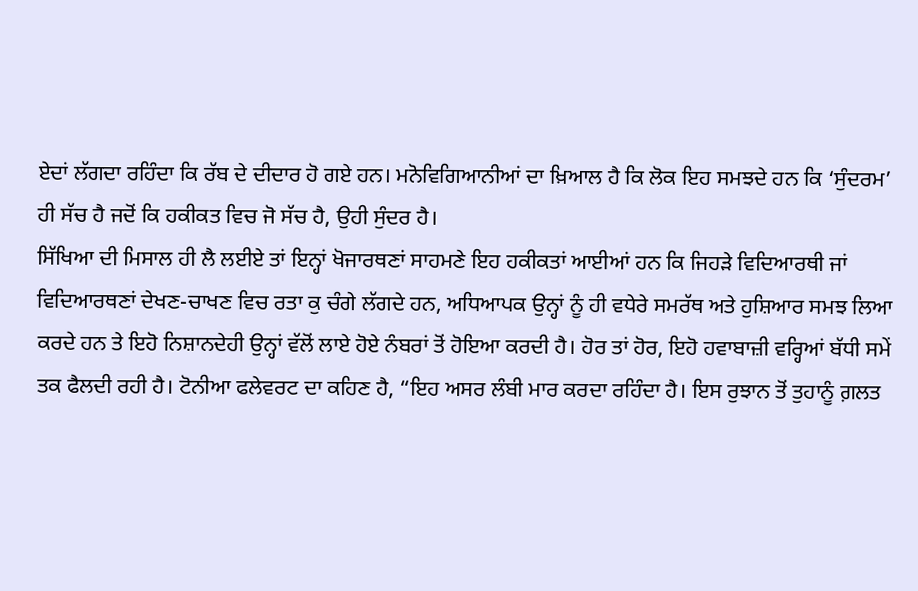ਏਦਾਂ ਲੱਗਦਾ ਰਹਿੰਦਾ ਕਿ ਰੱਬ ਦੇ ਦੀਦਾਰ ਹੋ ਗਏ ਹਨ। ਮਨੋਵਿਗਿਆਨੀਆਂ ਦਾ ਖ਼ਿਆਲ ਹੈ ਕਿ ਲੋਕ ਇਹ ਸਮਝਦੇ ਹਨ ਕਿ ‘ਸੁੰਦਰਮ’ ਹੀ ਸੱਚ ਹੈ ਜਦੋਂ ਕਿ ਹਕੀਕਤ ਵਿਚ ਜੋ ਸੱਚ ਹੈ, ਉਹੀ ਸੁੰਦਰ ਹੈ।
ਸਿੱਖਿਆ ਦੀ ਮਿਸਾਲ ਹੀ ਲੈ ਲਈਏ ਤਾਂ ਇਨ੍ਹਾਂ ਖੋਜਾਰਥਣਾਂ ਸਾਹਮਣੇ ਇਹ ਹਕੀਕਤਾਂ ਆਈਆਂ ਹਨ ਕਿ ਜਿਹੜੇ ਵਿਦਿਆਰਥੀ ਜਾਂ ਵਿਦਿਆਰਥਣਾਂ ਦੇਖਣ-ਚਾਖਣ ਵਿਚ ਰਤਾ ਕੁ ਚੰਗੇ ਲੱਗਦੇ ਹਨ, ਅਧਿਆਪਕ ਉਨ੍ਹਾਂ ਨੂੰ ਹੀ ਵਧੇਰੇ ਸਮਰੱਥ ਅਤੇ ਹੁਸ਼ਿਆਰ ਸਮਝ ਲਿਆ ਕਰਦੇ ਹਨ ਤੇ ਇਹੋ ਨਿਸ਼ਾਨਦੇਹੀ ਉਨ੍ਹਾਂ ਵੱਲੋਂ ਲਾਏ ਹੋਏ ਨੰਬਰਾਂ ਤੋਂ ਹੋਇਆ ਕਰਦੀ ਹੈ। ਹੋਰ ਤਾਂ ਹੋਰ, ਇਹੋ ਹਵਾਬਾਜ਼ੀ ਵਰ੍ਹਿਆਂ ਬੱਧੀ ਸਮੇਂ ਤਕ ਫੈਲਦੀ ਰਹੀ ਹੈ। ਟੋਨੀਆ ਫਲੇਵਰਟ ਦਾ ਕਹਿਣ ਹੈ, “ਇਹ ਅਸਰ ਲੰਬੀ ਮਾਰ ਕਰਦਾ ਰਹਿੰਦਾ ਹੈ। ਇਸ ਰੁਝਾਨ ਤੋਂ ਤੁਹਾਨੂੰ ਗ਼ਲਤ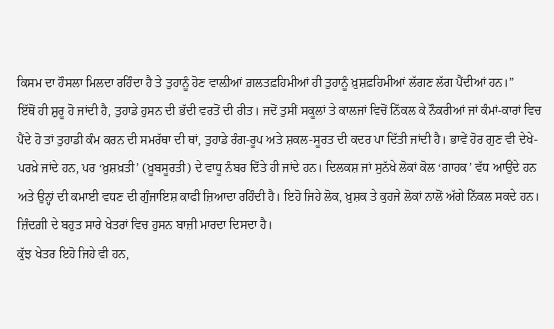ਕਿਸਮ ਦਾ ਹੌਸਲਾ ਮਿਲਦਾ ਰਹਿੰਦਾ ਹੈ ਤੇ ਤੁਹਾਨੂੰ ਹੋਣ ਵਾਲ਼ੀਆਂ ਗ਼ਲਤਫ਼ਹਿਮੀਆਂ ਹੀ ਤੁਹਾਨੂੰ ਖ਼ੁਸ਼ਫ਼ਹਿਮੀਆਂ ਲੱਗਣ ਲੱਗ ਪੈਂਦੀਆਂ ਹਨ।”
ਇੱਥੋਂ ਹੀ ਸ਼ੁਰੂ ਹੋ ਜਾਂਦੀ ਹੈ, ਤੁਹਾਡੇ ਹੁਸਨ ਦੀ ਭੱਦੀ ਵਰਤੋਂ ਦੀ ਰੀਤ। ਜਦੋਂ ਤੁਸੀਂ ਸਕੂਲਾਂ ਤੇ ਕਾਲਜਾਂ ਵਿਚੋਂ ਨਿੱਕਲ ਕੇ ਨੌਕਰੀਆਂ ਜਾਂ ਕੰਮਾਂ-ਕਾਰਾਂ ਵਿਚ ਪੈਂਦੇ ਹੋ ਤਾਂ ਤੁਹਾਡੀ ਕੰਮ ਕਰਨ ਦੀ ਸਮਰੱਥਾ ਦੀ ਥਾਂ, ਤੁਹਾਡੇ ਰੰਗ-ਰੂਪ ਅਤੇ ਸ਼ਕਲ-ਸੂਰਤ ਦੀ ਕਦਰ ਪਾ ਦਿੱਤੀ ਜਾਂਦੀ ਹੈ। ਭਾਵੇਂ ਹੋਰ ਗੁਣ ਵੀ ਦੇਖੇ-ਪਰਖ਼ੇ ਜਾਂਦੇ ਹਨ, ਪਰ ‘ਖ਼ੁਸ਼ਖ਼ਤੀ’ (ਖ਼ੂਬਸੂਰਤੀ) ਦੇ ਵਾਧੂ ਨੰਬਰ ਦਿੱਤੇ ਹੀ ਜਾਂਦੇ ਹਨ। ਦਿਲਕਸ਼ ਜਾਂ ਸੁਨੱਖੇ ਲੋਕਾਂ ਕੋਲ ‘ਗਾਹਕ’ ਵੱਧ ਆਉਂਦੇ ਹਨ ਅਤੇ ਉਨ੍ਹਾਂ ਦੀ ਕਮਾਈ ਵਧਣ ਦੀ ਗੁੰਜਾਇਸ਼ ਕਾਫੀ ਜ਼ਿਆਦਾ ਰਹਿੰਦੀ ਹੈ। ਇਹੋ ਜਿਹੇ ਲੋਕ, ਖ਼ੁਸ਼ਕ ਤੇ ਕੁਹਜੇ ਲੋਕਾਂ ਨਾਲੋਂ ਅੱਗੇ ਨਿੱਕਲ ਸਕਦੇ ਹਨ। ਜ਼ਿੰਦਗ਼ੀ ਦੇ ਬਹੁਤ ਸਾਰੇ ਖੇਤਰਾਂ ਵਿਚ ਹੁਸਨ ਬਾਜ਼ੀ ਮਾਰਦਾ ਦਿਸਦਾ ਹੈ।
ਕੁੱਝ ਖੇਤਰ ਇਹੋ ਜਿਹੇ ਵੀ ਹਨ,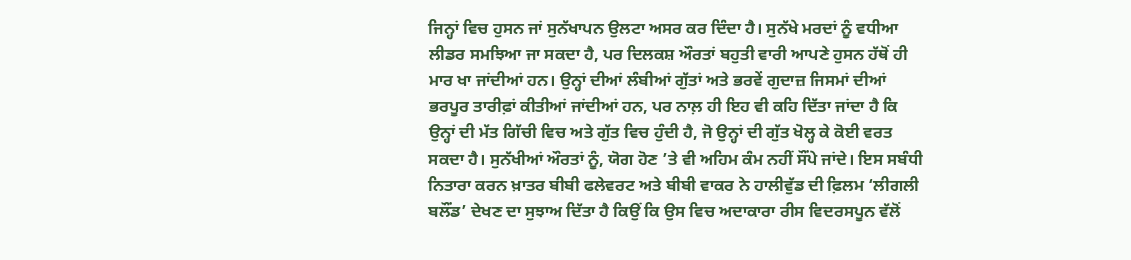ਜਿਨ੍ਹਾਂ ਵਿਚ ਹੁਸਨ ਜਾਂ ਸੁਨੱਖਾਪਨ ਉਲਟਾ ਅਸਰ ਕਰ ਦਿੰਦਾ ਹੈ। ਸੁਨੱਖੇ ਮਰਦਾਂ ਨੂੰ ਵਧੀਆ ਲੀਡਰ ਸਮਝਿਆ ਜਾ ਸਕਦਾ ਹੈ, ਪਰ ਦਿਲਕਸ਼ ਔਰਤਾਂ ਬਹੁਤੀ ਵਾਰੀ ਆਪਣੇ ਹੁਸਨ ਹੱਥੋਂ ਹੀ ਮਾਰ ਖਾ ਜਾਂਦੀਆਂ ਹਨ। ਉਨ੍ਹਾਂ ਦੀਆਂ ਲੰਬੀਆਂ ਗੁੱਤਾਂ ਅਤੇ ਭਰਵੇਂ ਗੁਦਾਜ਼ ਜਿਸਮਾਂ ਦੀਆਂ ਭਰਪੂਰ ਤਾਰੀਫ਼ਾਂ ਕੀਤੀਆਂ ਜਾਂਦੀਆਂ ਹਨ, ਪਰ ਨਾਲ਼ ਹੀ ਇਹ ਵੀ ਕਹਿ ਦਿੱਤਾ ਜਾਂਦਾ ਹੈ ਕਿ ਉਨ੍ਹਾਂ ਦੀ ਮੱਤ ਗਿੱਚੀ ਵਿਚ ਅਤੇ ਗੁੱਤ ਵਿਚ ਹੁੰਦੀ ਹੈ, ਜੋ ਉਨ੍ਹਾਂ ਦੀ ਗੁੱਤ ਖੋਲ੍ਹ ਕੇ ਕੋਈ ਵਰਤ ਸਕਦਾ ਹੈ। ਸੁਨੱਖੀਆਂ ਔਰਤਾਂ ਨੂੰ, ਯੋਗ ਹੋਣ ’ਤੇ ਵੀ ਅਹਿਮ ਕੰਮ ਨਹੀਂ ਸੌਂਪੇ ਜਾਂਦੇ। ਇਸ ਸਬੰਧੀ ਨਿਤਾਰਾ ਕਰਨ ਖ਼ਾਤਰ ਬੀਬੀ ਫਲੇਵਰਟ ਅਤੇ ਬੀਬੀ ਵਾਕਰ ਨੇ ਹਾਲੀਵੁੱਡ ਦੀ ਫ਼ਿਲਮ ‘ਲੀਗਲੀ ਬਲੌਂਡ’ ਦੇਖਣ ਦਾ ਸੁਝਾਅ ਦਿੱਤਾ ਹੈ ਕਿਉਂ ਕਿ ਉਸ ਵਿਚ ਅਦਾਕਾਰਾ ਰੀਸ ਵਿਦਰਸਪੂਨ ਵੱਲੋਂ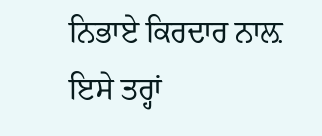ਨਿਭਾਏ ਕਿਰਦਾਰ ਨਾਲ਼ ਇਸੇ ਤਰ੍ਹਾਂ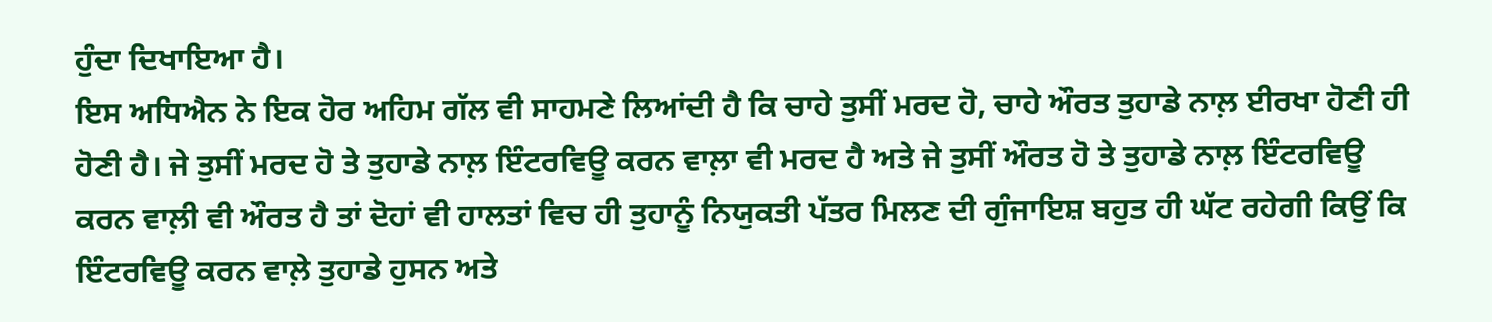ਹੁੰਦਾ ਦਿਖਾਇਆ ਹੈ।
ਇਸ ਅਧਿਐਨ ਨੇ ਇਕ ਹੋਰ ਅਹਿਮ ਗੱਲ ਵੀ ਸਾਹਮਣੇ ਲਿਆਂਦੀ ਹੈ ਕਿ ਚਾਹੇ ਤੁਸੀਂ ਮਰਦ ਹੋ, ਚਾਹੇ ਔਰਤ ਤੁਹਾਡੇ ਨਾਲ਼ ਈਰਖਾ ਹੋਣੀ ਹੀ ਹੋਣੀ ਹੈ। ਜੇ ਤੁਸੀਂ ਮਰਦ ਹੋ ਤੇ ਤੁਹਾਡੇ ਨਾਲ਼ ਇੰਟਰਵਿਊ ਕਰਨ ਵਾਲ਼ਾ ਵੀ ਮਰਦ ਹੈ ਅਤੇ ਜੇ ਤੁਸੀਂ ਔਰਤ ਹੋ ਤੇ ਤੁਹਾਡੇ ਨਾਲ਼ ਇੰਟਰਵਿਊ ਕਰਨ ਵਾਲ਼ੀ ਵੀ ਔਰਤ ਹੈ ਤਾਂ ਦੋਹਾਂ ਵੀ ਹਾਲਤਾਂ ਵਿਚ ਹੀ ਤੁਹਾਨੂੰ ਨਿਯੁਕਤੀ ਪੱਤਰ ਮਿਲਣ ਦੀ ਗੁੰਜਾਇਸ਼ ਬਹੁਤ ਹੀ ਘੱਟ ਰਹੇਗੀ ਕਿਉਂ ਕਿ ਇੰਟਰਵਿਊ ਕਰਨ ਵਾਲ਼ੇ ਤੁਹਾਡੇ ਹੁਸਨ ਅਤੇ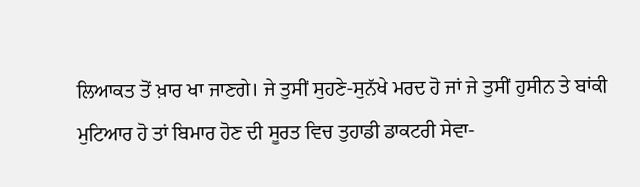ਲਿਆਕਤ ਤੋਂ ਖ਼ਾਰ ਖਾ ਜਾਣਗੇ। ਜੇ ਤੁਸੀਂ ਸੁਹਣੇ-ਸੁਨੱਖੇ ਮਰਦ ਹੋ ਜਾਂ ਜੇ ਤੁਸੀਂ ਹੁਸੀਨ ਤੇ ਬਾਂਕੀ ਮੁਟਿਆਰ ਹੋ ਤਾਂ ਬਿਮਾਰ ਹੋਣ ਦੀ ਸੂਰਤ ਵਿਚ ਤੁਹਾਡੀ ਡਾਕਟਰੀ ਸੇਵਾ-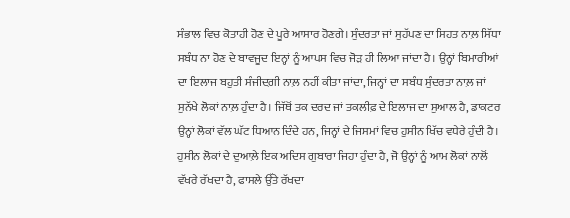ਸੰਭਾਲ ਵਿਚ ਕੋਤਾਹੀ ਹੋਣ ਦੇ ਪੂਰੇ ਆਸਾਰ ਹੋਣਗੇ। ਸੁੰਦਰਤਾ ਜਾਂ ਸੁਹੱਪਣ ਦਾ ਸਿਹਤ ਨਾਲ਼ ਸਿੱਧਾ ਸਬੰਧ ਨਾ ਹੋਣ ਦੇ ਬਾਵਜੂਦ ਇਨ੍ਹਾਂ ਨੂੰ ਆਪਸ ਵਿਚ ਜੋੜ ਹੀ ਲਿਆ ਜਾਂਦਾ ਹੈ। ਉਨ੍ਹਾਂ ਬਿਮਾਰੀਆਂ ਦਾ ਇਲਾਜ ਬਹੁਤੀ ਸੰਜੀਦਗ਼ੀ ਨਾਲ਼ ਨਹੀਂ ਕੀਤਾ ਜਾਂਦਾ, ਜਿਨ੍ਹਾਂ ਦਾ ਸਬੰਧ ਸੁੰਦਰਤਾ ਨਾਲ਼ ਜਾਂ ਸੁਨੱਖੇ ਲੋਕਾਂ ਨਾਲ਼ ਹੁੰਦਾ ਹੈ। ਜਿੱਥੋਂ ਤਕ ਦਰਦ ਜਾਂ ਤਕਲੀਫ਼ ਦੇ ਇਲਾਜ ਦਾ ਸੁਆਲ ਹੈ, ਡਾਕਟਰ ਉਨ੍ਹਾਂ ਲੋਕਾਂ ਵੱਲ ਘੱਟ ਧਿਆਨ ਦਿੰਦੇ ਹਨ, ਜਿਨ੍ਹਾਂ ਦੇ ਜਿਸਮਾਂ ਵਿਚ ਹੁਸੀਨ ਖਿੱਚ ਵਧੇਰੇ ਹੁੰਦੀ ਹੈ।
ਹੁਸੀਨ ਲੋਕਾਂ ਦੇ ਦੁਆਲ਼ੇ ਇਕ ਅਦਿਸ ਗੁਬਾਰਾ ਜਿਹਾ ਹੁੰਦਾ ਹੈ, ਜੋ ਉਨ੍ਹਾਂ ਨੂੰ ਆਮ ਲੋਕਾਂ ਨਾਲੋਂ ਵੱਖਰੇ ਰੱਖਦਾ ਹੈ, ਫਾਸਲੇ ਉੱਤੇ ਰੱਖਦਾ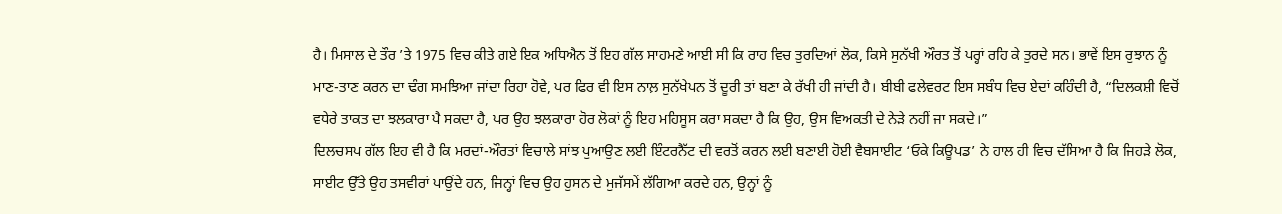ਹੈ। ਮਿਸਾਲ ਦੇ ਤੌਰ ’ਤੇ 1975 ਵਿਚ ਕੀਤੇ ਗਏ ਇਕ ਅਧਿਐਨ ਤੋਂ ਇਹ ਗੱਲ ਸਾਹਮਣੇ ਆਈ ਸੀ ਕਿ ਰਾਹ ਵਿਚ ਤੁਰਦਿਆਂ ਲੋਕ, ਕਿਸੇ ਸੁਨੱਖੀ ਔਰਤ ਤੋਂ ਪਰ੍ਹਾਂ ਰਹਿ ਕੇ ਤੁਰਦੇ ਸਨ। ਭਾਵੇਂ ਇਸ ਰੁਝਾਨ ਨੂੰ ਮਾਣ-ਤਾਣ ਕਰਨ ਦਾ ਢੰਗ ਸਮਝਿਆ ਜਾਂਦਾ ਰਿਹਾ ਹੋਵੇ, ਪਰ ਫਿਰ ਵੀ ਇਸ ਨਾਲ਼ ਸੁਨੱਖੇਪਨ ਤੋਂ ਦੂਰੀ ਤਾਂ ਬਣਾ ਕੇ ਰੱਖੀ ਹੀ ਜਾਂਦੀ ਹੈ। ਬੀਬੀ ਫਲੇਵਰਟ ਇਸ ਸਬੰਧ ਵਿਚ ਏਦਾਂ ਕਹਿੰਦੀ ਹੈ, “ਦਿਲਕਸ਼ੀ ਵਿਚੋਂ ਵਧੇਰੇ ਤਾਕਤ ਦਾ ਝਲਕਾਰਾ ਪੈ ਸਕਦਾ ਹੈ, ਪਰ ਉਹ ਝਲਕਾਰਾ ਹੋਰ ਲੋਕਾਂ ਨੂੰ ਇਹ ਮਹਿਸੂਸ ਕਰਾ ਸਕਦਾ ਹੈ ਕਿ ਉਹ, ਉਸ ਵਿਅਕਤੀ ਦੇ ਨੇੜੇ ਨਹੀਂ ਜਾ ਸਕਦੇ।”
ਦਿਲਚਸਪ ਗੱਲ ਇਹ ਵੀ ਹੈ ਕਿ ਮਰਦਾਂ-ਔਰਤਾਂ ਵਿਚਾਲੇ ਸਾਂਝ ਪੁਆਉਣ ਲਈ ਇੰਟਰਨੈੱਟ ਦੀ ਵਰਤੋਂ ਕਰਨ ਲਈ ਬਣਾਈ ਹੋਈ ਵੈਬਸਾਈਟ ‘ਓਕੇ ਕਿਊਪਡ’ ਨੇ ਹਾਲ ਹੀ ਵਿਚ ਦੱਸਿਆ ਹੈ ਕਿ ਜਿਹੜੇ ਲੋਕ, ਸਾਈਟ ਉੱਤੇ ਉਹ ਤਸਵੀਰਾਂ ਪਾਉਂਦੇ ਹਨ, ਜਿਨ੍ਹਾਂ ਵਿਚ ਉਹ ਹੁਸਨ ਦੇ ਮੁਜੱਸਮੇਂ ਲੱਗਿਆ ਕਰਦੇ ਹਨ, ਉਨ੍ਹਾਂ ਨੂੰ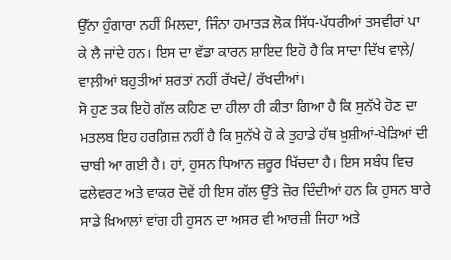ਉੱਨਾ ਹੁੰਗਾਰਾ ਨਹੀਂ ਮਿਲਦਾ, ਜਿੰਨਾ ਹਮਾਤੜ ਲੋਕ ਸਿੱਧ-ਪੱਧਰੀਆਂ ਤਸਵੀਰਾਂ ਪਾ ਕੇ ਲੈ ਜਾਂਦੇ ਹਨ। ਇਸ ਦਾ ਵੱਡਾ ਕਾਰਨ ਸ਼ਾਇਦ ਇਹੋ ਹੈ ਕਿ ਸਾਦਾ ਦਿੱਖ ਵਾਲ਼ੇ/ ਵਾਲ਼ੀਆਂ ਬਹੁਤੀਆਂ ਸ਼ਰਤਾਂ ਨਹੀਂ ਰੱਖਦੇ/ ਰੱਖਦੀਆਂ।
ਸੋ ਹੁਣ ਤਕ ਇਹੋ ਗੱਲ ਕਹਿਣ ਦਾ ਹੀਲਾ ਹੀ ਕੀਤਾ ਗਿਆ ਹੈ ਕਿ ਸੁਨੱਖੇ ਹੋਣ ਦਾ ਮਤਲਬ ਇਹ ਹਰਗ਼ਿਜ਼ ਨਹੀਂ ਹੈ ਕਿ ਸੁਨੱਖੇ ਹੋ ਕੇ ਤੁਹਾਡੇ ਹੱਥ ਖ਼ੁਸ਼ੀਆਂ-ਖੇੜਿਆਂ ਦੀ ਚਾਬੀ ਆ ਗਈ ਹੈ। ਹਾਂ, ਹੁਸਨ ਧਿਆਨ ਜ਼ਰੂਰ ਖਿੱਚਦਾ ਹੈ। ਇਸ ਸਬੰਧ ਵਿਚ ਫਲੇਵਰਟ ਅਤੇ ਵਾਕਰ ਦੋਵੇਂ ਹੀ ਇਸ ਗੱਲ ਉੱਤੇ ਜ਼ੋਰ ਦਿੰਦੀਆਂ ਹਨ ਕਿ ਹੁਸਨ ਬਾਰੇ ਸਾਡੇ ਖ਼ਿਆਲਾਂ ਵਾਂਗ ਹੀ ਹੁਸਨ ਦਾ ਅਸਰ ਵੀ ਆਰਜ਼ੀ ਜਿਹਾ ਅਤੇ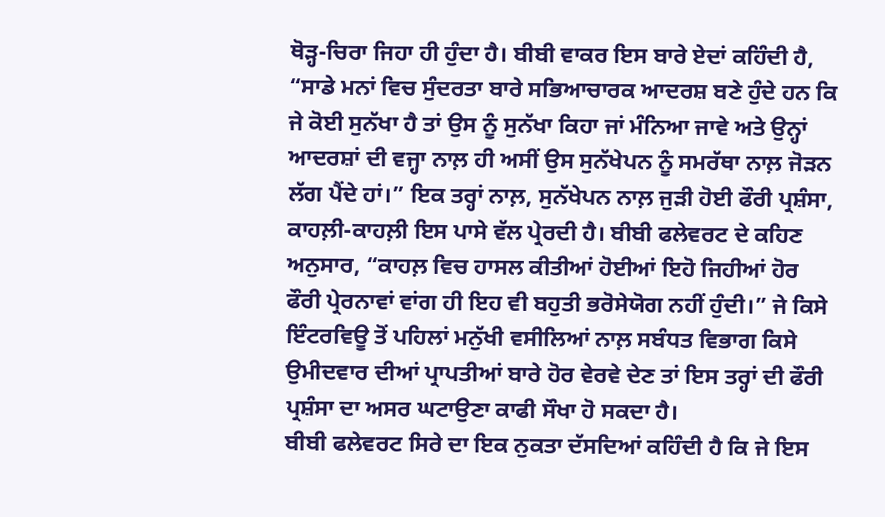ਥੋੜ੍ਹ-ਚਿਰਾ ਜਿਹਾ ਹੀ ਹੁੰਦਾ ਹੈ। ਬੀਬੀ ਵਾਕਰ ਇਸ ਬਾਰੇ ਏਦਾਂ ਕਹਿੰਦੀ ਹੈ, “ਸਾਡੇ ਮਨਾਂ ਵਿਚ ਸੁੰਦਰਤਾ ਬਾਰੇ ਸਭਿਆਚਾਰਕ ਆਦਰਸ਼ ਬਣੇ ਹੁੰਦੇ ਹਨ ਕਿ ਜੇ ਕੋਈ ਸੁਨੱਖਾ ਹੈ ਤਾਂ ਉਸ ਨੂੰ ਸੁਨੱਖਾ ਕਿਹਾ ਜਾਂ ਮੰਨਿਆ ਜਾਵੇ ਅਤੇ ਉਨ੍ਹਾਂ ਆਦਰਸ਼ਾਂ ਦੀ ਵਜ੍ਹਾ ਨਾਲ਼ ਹੀ ਅਸੀਂ ਉਸ ਸੁਨੱਖੇਪਨ ਨੂੰ ਸਮਰੱਥਾ ਨਾਲ਼ ਜੋੜਨ ਲੱਗ ਪੈਂਦੇ ਹਾਂ।” ਇਕ ਤਰ੍ਹਾਂ ਨਾਲ਼, ਸੁਨੱਖੇਪਨ ਨਾਲ਼ ਜੁੜੀ ਹੋਈ ਫੌਰੀ ਪ੍ਰਸ਼ੰਸਾ, ਕਾਹਲ਼ੀ-ਕਾਹਲ਼ੀ ਇਸ ਪਾਸੇ ਵੱਲ ਪ੍ਰੇਰਦੀ ਹੈ। ਬੀਬੀ ਫਲੇਵਰਟ ਦੇ ਕਹਿਣ ਅਨੁਸਾਰ, “ਕਾਹਲ਼ ਵਿਚ ਹਾਸਲ ਕੀਤੀਆਂ ਹੋਈਆਂ ਇਹੋ ਜਿਹੀਆਂ ਹੋਰ ਫੌਰੀ ਪ੍ਰੇਰਨਾਵਾਂ ਵਾਂਗ ਹੀ ਇਹ ਵੀ ਬਹੁਤੀ ਭਰੋਸੇਯੋਗ ਨਹੀਂ ਹੁੰਦੀ।” ਜੇ ਕਿਸੇ ਇੰਟਰਵਿਊ ਤੋਂ ਪਹਿਲਾਂ ਮਨੁੱਖੀ ਵਸੀਲਿਆਂ ਨਾਲ਼ ਸਬੰਧਤ ਵਿਭਾਗ ਕਿਸੇ ਉਮੀਦਵਾਰ ਦੀਆਂ ਪ੍ਰਾਪਤੀਆਂ ਬਾਰੇ ਹੋਰ ਵੇਰਵੇ ਦੇਣ ਤਾਂ ਇਸ ਤਰ੍ਹਾਂ ਦੀ ਫੌਰੀ ਪ੍ਰਸ਼ੰਸਾ ਦਾ ਅਸਰ ਘਟਾਉਣਾ ਕਾਫੀ ਸੌਖਾ ਹੋ ਸਕਦਾ ਹੈ।
ਬੀਬੀ ਫਲੇਵਰਟ ਸਿਰੇ ਦਾ ਇਕ ਨੁਕਤਾ ਦੱਸਦਿਆਂ ਕਹਿੰਦੀ ਹੈ ਕਿ ਜੇ ਇਸ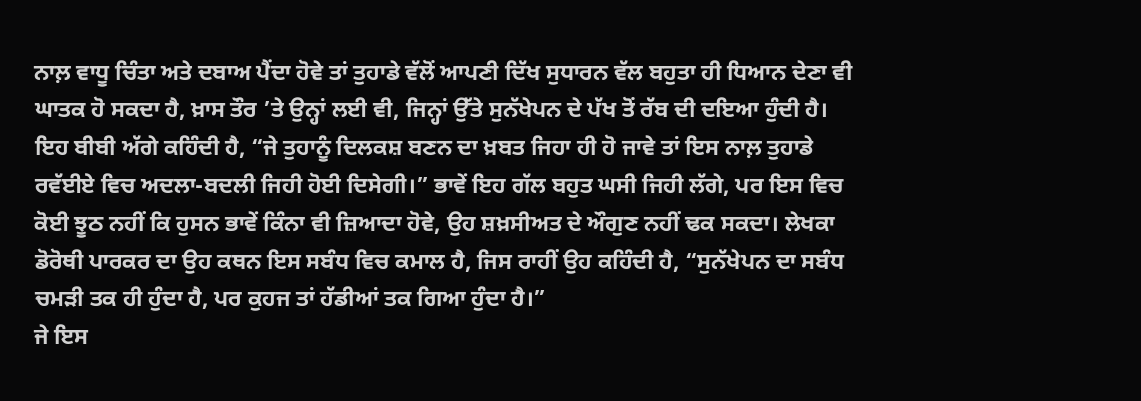ਨਾਲ਼ ਵਾਧੂ ਚਿੰਤਾ ਅਤੇ ਦਬਾਅ ਪੈਂਦਾ ਹੋਵੇ ਤਾਂ ਤੁਹਾਡੇ ਵੱਲੋਂ ਆਪਣੀ ਦਿੱਖ ਸੁਧਾਰਨ ਵੱਲ ਬਹੁਤਾ ਹੀ ਧਿਆਨ ਦੇਣਾ ਵੀ ਘਾਤਕ ਹੋ ਸਕਦਾ ਹੈ, ਖ਼ਾਸ ਤੌਰ ’ਤੇ ਉਨ੍ਹਾਂ ਲਈ ਵੀ, ਜਿਨ੍ਹਾਂ ਉੱਤੇ ਸੁਨੱਖੇਪਨ ਦੇ ਪੱਖ ਤੋਂ ਰੱਬ ਦੀ ਦਇਆ ਹੁੰਦੀ ਹੈ। ਇਹ ਬੀਬੀ ਅੱਗੇ ਕਹਿੰਦੀ ਹੈ, “ਜੇ ਤੁਹਾਨੂੰ ਦਿਲਕਸ਼ ਬਣਨ ਦਾ ਖ਼ਬਤ ਜਿਹਾ ਹੀ ਹੋ ਜਾਵੇ ਤਾਂ ਇਸ ਨਾਲ਼ ਤੁਹਾਡੇ ਰਵੱਈਏ ਵਿਚ ਅਦਲਾ-ਬਦਲੀ ਜਿਹੀ ਹੋਈ ਦਿਸੇਗੀ।” ਭਾਵੇਂ ਇਹ ਗੱਲ ਬਹੁਤ ਘਸੀ ਜਿਹੀ ਲੱਗੇ, ਪਰ ਇਸ ਵਿਚ ਕੋਈ ਝੂਠ ਨਹੀਂ ਕਿ ਹੁਸਨ ਭਾਵੇਂ ਕਿੰਨਾ ਵੀ ਜ਼ਿਆਦਾ ਹੋਵੇ, ਉਹ ਸ਼ਖ਼ਸੀਅਤ ਦੇ ਔਗੁਣ ਨਹੀਂ ਢਕ ਸਕਦਾ। ਲੇਖਕਾ ਡੋਰੋਥੀ ਪਾਰਕਰ ਦਾ ਉਹ ਕਥਨ ਇਸ ਸਬੰਧ ਵਿਚ ਕਮਾਲ ਹੈ, ਜਿਸ ਰਾਹੀਂ ਉਹ ਕਹਿੰਦੀ ਹੈ, “ਸੁਨੱਖੇਪਨ ਦਾ ਸਬੰਧ ਚਮੜੀ ਤਕ ਹੀ ਹੁੰਦਾ ਹੈ, ਪਰ ਕੁਹਜ ਤਾਂ ਹੱਡੀਆਂ ਤਕ ਗਿਆ ਹੁੰਦਾ ਹੈ।”
ਜੇ ਇਸ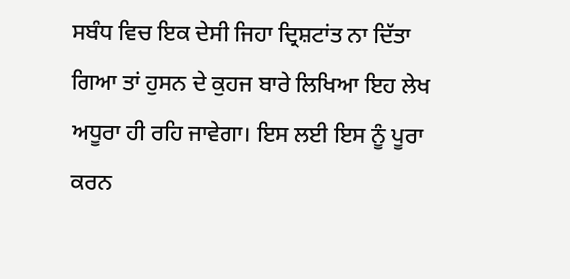ਸਬੰਧ ਵਿਚ ਇਕ ਦੇਸੀ ਜਿਹਾ ਦ੍ਰਿਸ਼ਟਾਂਤ ਨਾ ਦਿੱਤਾ ਗਿਆ ਤਾਂ ਹੁਸਨ ਦੇ ਕੁਹਜ ਬਾਰੇ ਲਿਖਿਆ ਇਹ ਲੇਖ ਅਧੂਰਾ ਹੀ ਰਹਿ ਜਾਵੇਗਾ। ਇਸ ਲਈ ਇਸ ਨੂੰ ਪੂਰਾ ਕਰਨ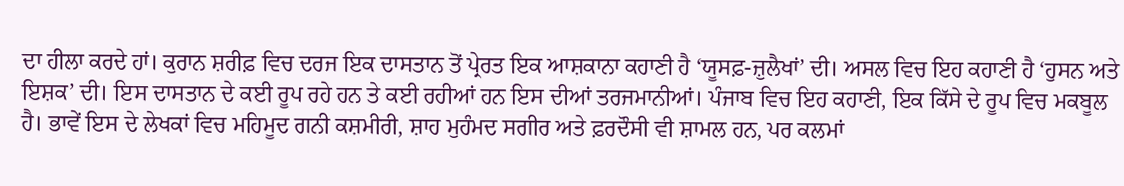ਦਾ ਹੀਲਾ ਕਰਦੇ ਹਾਂ। ਕੁਰਾਨ ਸ਼ਰੀਫ਼ ਵਿਚ ਦਰਜ ਇਕ ਦਾਸਤਾਨ ਤੋਂ ਪ੍ਰੇਰਤ ਇਕ ਆਸ਼ਕਾਨਾ ਕਹਾਣੀ ਹੈ ‘ਯੂਸਫ਼-ਜ਼ੁਲੈਖਾਂ’ ਦੀ। ਅਸਲ ਵਿਚ ਇਹ ਕਹਾਣੀ ਹੈ ‘ਹੁਸਨ ਅਤੇ ਇਸ਼ਕ’ ਦੀ। ਇਸ ਦਾਸਤਾਨ ਦੇ ਕਈ ਰੂਪ ਰਹੇ ਹਨ ਤੇ ਕਈ ਰਹੀਆਂ ਹਨ ਇਸ ਦੀਆਂ ਤਰਜਮਾਨੀਆਂ। ਪੰਜਾਬ ਵਿਚ ਇਹ ਕਹਾਣੀ, ਇਕ ਕਿੱਸੇ ਦੇ ਰੂਪ ਵਿਚ ਮਕਬੂਲ ਹੈ। ਭਾਵੇਂ ਇਸ ਦੇ ਲੇਖਕਾਂ ਵਿਚ ਮਹਿਮੂਦ ਗਨੀ ਕਸ਼ਮੀਰੀ, ਸ਼ਾਹ ਮੁਹੰਮਦ ਸਗੀਰ ਅਤੇ ਫ਼ਰਦੌਸੀ ਵੀ ਸ਼ਾਮਲ ਹਨ, ਪਰ ਕਲਮਾਂ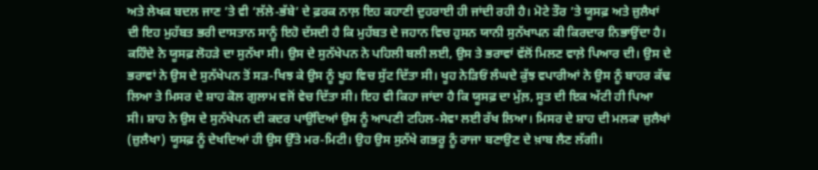ਅਤੇ ਲੇਖਕ ਬਦਲ ਜਾਣ ’ਤੇ ਵੀ ‘ਲੱਲੇ-ਭੱਬੇ’ ਦੇ ਫ਼ਰਕ ਨਾਲ਼ ਇਹ ਕਹਾਣੀ ਦੁਹਰਾਈ ਹੀ ਜਾਂਦੀ ਰਹੀ ਹੈ। ਮੋਟੇ ਤੌਰ ’ਤੇ ਯੂਸਫ਼ ਅਤੇ ਜ਼ੁਲੈਖਾਂ ਦੀ ਇਹ ਮੁਹੱਬਤ ਭਰੀ ਦਾਸਤਾਨ ਸਾਨੂੰ ਇਹੋ ਦੱਸਦੀ ਹੈ ਕਿ ਮੁਹੱਬਤ ਦੇ ਜਹਾਨ ਵਿਚ ਹੁਸਨ ਯਾਨੀ ਸੁਨੱਖਾਪਨ ਕੀ ਕਿਰਦਾਰ ਨਿਭਾਉਂਦਾ ਹੈ। ਕਹਿੰਦੇ ਨੇ ਯੂਸਫ਼ ਲੋਹੜੇ ਦਾ ਸੁਨੱਖਾ ਸੀ। ਉਸ ਦੇ ਸੁਨੱਖੇਪਨ ਨੇ ਪਹਿਲੀ ਬਲੀ ਲਈ, ਉਸ ਤੇ ਭਰਾਵਾਂ ਵੱਲੋਂ ਮਿਲਣ ਵਾਲ਼ੇ ਪਿਆਰ ਦੀ। ਉਸ ਦੇ ਭਰਾਵਾਂ ਨੇ ਉਸ ਦੇ ਸੁਨੱਖੇਪਨ ਤੋਂ ਸੜ-ਖਿਝ ਕੇ ਉਸ ਨੂੰ ਖੂਹ ਵਿਚ ਸੁੱਟ ਦਿੱਤਾ ਸੀ। ਖੂਹ ਨੇੜਿਓਂ ਲੰਘਦੇ ਕੁੱਝ ਵਪਾਰੀਆਂ ਨੇ ਉਸ ਨੂੰ ਬਾਹਰ ਕੱਢ ਲਿਆ ਤੇ ਮਿਸਰ ਦੇ ਸ਼ਾਹ ਕੋਲ ਗੁਲਾਮ ਵਜੋਂ ਵੇਚ ਦਿੱਤਾ ਸੀ। ਇਹ ਵੀ ਕਿਹਾ ਜਾਂਦਾ ਹੈ ਕਿ ਯੂਸਫ਼ ਦਾ ਮੁੱਲ਼, ਸੂਤ ਦੀ ਇਕ ਅੱਟੀ ਹੀ ਪਿਆ ਸੀ। ਸ਼ਾਹ ਨੇ ਉਸ ਦੇ ਸੁਨੱਖੇਪਨ ਦੀ ਕਦਰ ਪਾਉਂਦਿਆਂ ਉਸ ਨੂੰ ਆਪਣੀ ਟਹਿਲ-ਸੇਵਾ ਲਈ ਰੱਖ ਲਿਆ। ਮਿਸਰ ਦੇ ਸ਼ਾਹ ਦੀ ਮਲਕਾ ਜ਼ੁਲੈਖਾਂ (ਜ਼ੁਲੈਖਾ) ਯੂਸਫ਼ ਨੂੰ ਦੇਖਦਿਆਂ ਹੀ ਉਸ ਉੱਤੇ ਮਰ-ਮਿਟੀ। ਉਹ ਉਸ ਸੁਨੱਖੇ ਗਭਰੂ ਨੂੰ ਰਾਜਾ ਬਣਾਉਣ ਦੇ ਖ਼ਾਬ ਲੈਣ ਲੱਗੀ।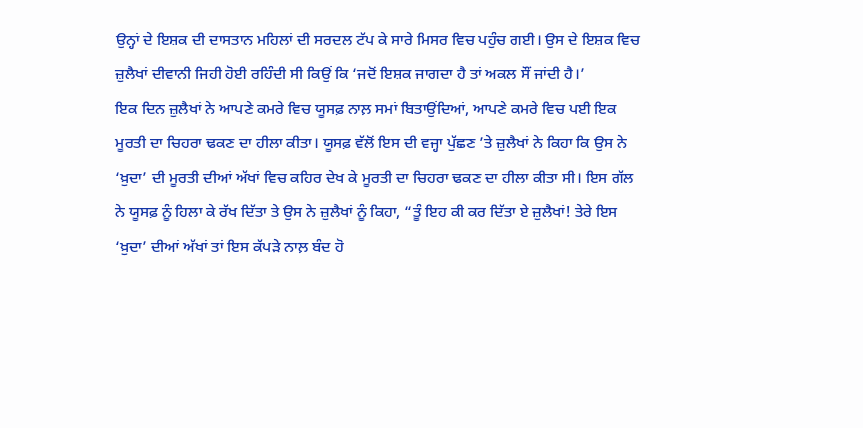ਉਨ੍ਹਾਂ ਦੇ ਇਸ਼ਕ ਦੀ ਦਾਸਤਾਨ ਮਹਿਲਾਂ ਦੀ ਸਰਦਲ ਟੱਪ ਕੇ ਸਾਰੇ ਮਿਸਰ ਵਿਚ ਪਹੁੰਚ ਗਈ। ਉਸ ਦੇ ਇਸ਼ਕ ਵਿਚ ਜ਼ੁਲੈਖਾਂ ਦੀਵਾਨੀ ਜਿਹੀ ਹੋਈ ਰਹਿੰਦੀ ਸੀ ਕਿਉਂ ਕਿ ‘ਜਦੋਂ ਇਸ਼ਕ ਜਾਗਦਾ ਹੈ ਤਾਂ ਅਕਲ ਸੌਂ ਜਾਂਦੀ ਹੈ।’
ਇਕ ਦਿਨ ਜ਼ੁਲੈਖਾਂ ਨੇ ਆਪਣੇ ਕਮਰੇ ਵਿਚ ਯੂਸਫ਼ ਨਾਲ਼ ਸਮਾਂ ਬਿਤਾਉਂਦਿਆਂ, ਆਪਣੇ ਕਮਰੇ ਵਿਚ ਪਈ ਇਕ ਮੂਰਤੀ ਦਾ ਚਿਹਰਾ ਢਕਣ ਦਾ ਹੀਲਾ ਕੀਤਾ। ਯੂਸਫ਼ ਵੱਲੋਂ ਇਸ ਦੀ ਵਜ੍ਹਾ ਪੁੱਛਣ ’ਤੇ ਜ਼ੁਲੈਖਾਂ ਨੇ ਕਿਹਾ ਕਿ ਉਸ ਨੇ ‘ਖ਼ੁਦਾ’ ਦੀ ਮੂਰਤੀ ਦੀਆਂ ਅੱਖਾਂ ਵਿਚ ਕਹਿਰ ਦੇਖ ਕੇ ਮੂਰਤੀ ਦਾ ਚਿਹਰਾ ਢਕਣ ਦਾ ਹੀਲਾ ਕੀਤਾ ਸੀ। ਇਸ ਗੱਲ ਨੇ ਯੂਸਫ਼ ਨੂੰ ਹਿਲਾ ਕੇ ਰੱਖ ਦਿੱਤਾ ਤੇ ਉਸ ਨੇ ਜ਼ੁਲੈਖਾਂ ਨੂੰ ਕਿਹਾ, “ਤੂੰ ਇਹ ਕੀ ਕਰ ਦਿੱਤਾ ਏ ਜ਼ੁਲੈਖਾਂ! ਤੇਰੇ ਇਸ ‘ਖ਼ੁਦਾ’ ਦੀਆਂ ਅੱਖਾਂ ਤਾਂ ਇਸ ਕੱਪੜੇ ਨਾਲ਼ ਬੰਦ ਹੋ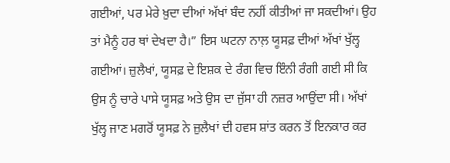ਗਈਆਂ, ਪਰ ਮੇਰੇ ਖ਼ੁਦਾ ਦੀਆਂ ਅੱਖਾਂ ਬੰਦ ਨਹੀਂ ਕੀਤੀਆਂ ਜਾ ਸਕਦੀਆਂ। ਉਹ ਤਾਂ ਮੈਨੂੰ ਹਰ ਥਾਂ ਦੇਖਦਾ ਹੈ।” ਇਸ ਘਟਨਾ ਨਾਲ਼ ਯੂਸਫ਼ ਦੀਆਂ ਅੱਖਾਂ ਖੁੱਲ੍ਹ ਗਈਆਂ। ਜ਼ੁਲੈਖਾਂ, ਯੂਸਫ਼ ਦੇ ਇਸ਼ਕ ਦੇ ਰੰਗ ਵਿਚ ਇੰਨੀ ਰੰਗੀ ਗਈ ਸੀ ਕਿ ਉਸ ਨੂੰ ਚਾਰੇ ਪਾਸੇ ਯੂਸਫ਼ ਅਤੇ ਉਸ ਦਾ ਜੁੱਸਾ ਹੀ ਨਜ਼ਰ ਆਉਂਦਾ ਸੀ। ਅੱਖਾਂ ਖੁੱਲ੍ਹ ਜਾਣ ਮਗਰੋਂ ਯੂਸਫ਼ ਨੇ ਜ਼ੁਲੈਖਾਂ ਦੀ ਹਵਸ ਸ਼ਾਂਤ ਕਰਨ ਤੋਂ ਇਨਕਾਰ ਕਰ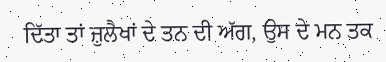ਦਿੱਤਾ ਤਾਂ ਜ਼ੁਲੈਖਾਂ ਦੇ ਤਨ ਦੀ ਅੱਗ, ਉਸ ਦੇ ਮਨ ਤਕ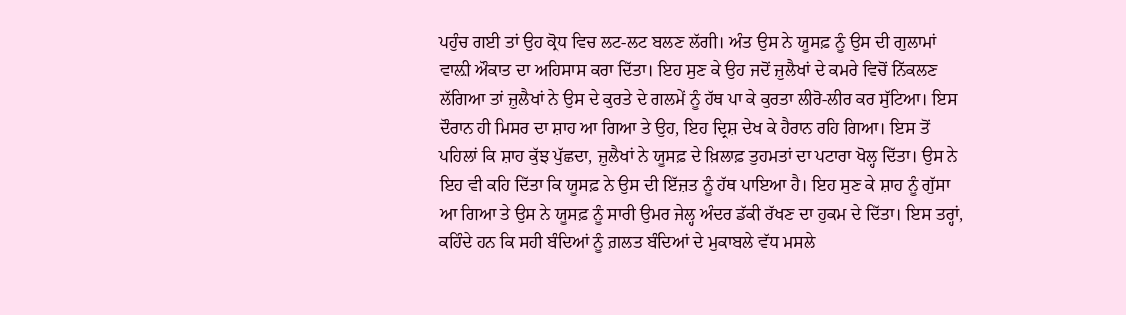ਪਹੁੰਚ ਗਈ ਤਾਂ ਉਹ ਕ੍ਰੋਧ ਵਿਚ ਲਟ-ਲਟ ਬਲਣ ਲੱਗੀ। ਅੰਤ ਉਸ ਨੇ ਯੂਸਫ਼ ਨੂੰ ਉਸ ਦੀ ਗੁਲਾਮਾਂ ਵਾਲ਼ੀ ਔਕਾਤ ਦਾ ਅਹਿਸਾਸ ਕਰਾ ਦਿੱਤਾ। ਇਹ ਸੁਣ ਕੇ ਉਹ ਜਦੋਂ ਜ਼ੁਲੈਖਾਂ ਦੇ ਕਮਰੇ ਵਿਚੋਂ ਨਿੱਕਲਣ ਲੱਗਿਆ ਤਾਂ ਜ਼ੁਲੈਖਾਂ ਨੇ ਉਸ ਦੇ ਕੁਰਤੇ ਦੇ ਗਲਮੇਂ ਨੂੰ ਹੱਥ ਪਾ ਕੇ ਕੁਰਤਾ ਲੀਰੋ-ਲੀਰ ਕਰ ਸੁੱਟਿਆ। ਇਸ ਦੌਰਾਨ ਹੀ ਮਿਸਰ ਦਾ ਸ਼ਾਹ ਆ ਗਿਆ ਤੇ ਉਹ, ਇਹ ਦ੍ਰਿਸ਼ ਦੇਖ ਕੇ ਹੈਰਾਨ ਰਹਿ ਗਿਆ। ਇਸ ਤੋਂ ਪਹਿਲਾਂ ਕਿ ਸ਼ਾਹ ਕੁੱਝ ਪੁੱਛਦਾ, ਜ਼ੁਲੈਖਾਂ ਨੇ ਯੂਸਫ਼ ਦੇ ਖ਼ਿਲਾਫ਼ ਤੁਹਮਤਾਂ ਦਾ ਪਟਾਰਾ ਖੋਲ੍ਹ ਦਿੱਤਾ। ਉਸ ਨੇ ਇਹ ਵੀ ਕਹਿ ਦਿੱਤਾ ਕਿ ਯੂਸਫ਼ ਨੇ ਉਸ ਦੀ ਇੱਜ਼ਤ ਨੂੰ ਹੱਥ ਪਾਇਆ ਹੈ। ਇਹ ਸੁਣ ਕੇ ਸ਼ਾਹ ਨੂੰ ਗੁੱਸਾ ਆ ਗਿਆ ਤੇ ਉਸ ਨੇ ਯੂਸਫ਼ ਨੂੰ ਸਾਰੀ ਉਮਰ ਜੇਲ੍ਹ ਅੰਦਰ ਡੱਕੀ ਰੱਖਣ ਦਾ ਹੁਕਮ ਦੇ ਦਿੱਤਾ। ਇਸ ਤਰ੍ਹਾਂ, ਕਹਿੰਦੇ ਹਨ ਕਿ ਸਹੀ ਬੰਦਿਆਂ ਨੂੰ ਗ਼ਲਤ ਬੰਦਿਆਂ ਦੇ ਮੁਕਾਬਲੇ ਵੱਧ ਮਸਲੇ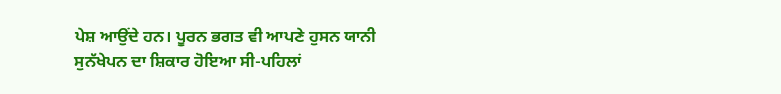ਪੇਸ਼ ਆਉਂਦੇ ਹਨ। ਪੂਰਨ ਭਗਤ ਵੀ ਆਪਣੇ ਹੁਸਨ ਯਾਨੀ ਸੁਨੱਖੇਪਨ ਦਾ ਸ਼ਿਕਾਰ ਹੋਇਆ ਸੀ-ਪਹਿਲਾਂ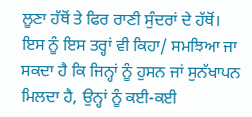ਲੂਣਾ ਹੱਥੋਂ ਤੇ ਫਿਰ ਰਾਣੀ ਸੁੰਦਰਾਂ ਦੇ ਹੱਥੋਂ।
ਇਸ ਨੂੰ ਇਸ ਤਰ੍ਹਾਂ ਵੀ ਕਿਹਾ/ ਸਮਝਿਆ ਜਾ ਸਕਦਾ ਹੈ ਕਿ ਜਿਨ੍ਹਾਂ ਨੂੰ ਹੁਸਨ ਜਾਂ ਸੁਨੱਖਾਪਨ ਮਿਲਦਾ ਹੈ, ਉਨ੍ਹਾਂ ਨੂੰ ਕਈ-ਕਈ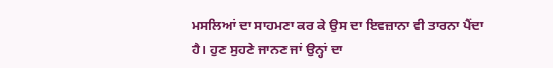ਮਸਲਿਆਂ ਦਾ ਸਾਹਮਣਾ ਕਰ ਕੇ ਉਸ ਦਾ ਇਵਜ਼ਾਨਾ ਵੀ ਤਾਰਨਾ ਪੈਂਦਾ ਹੈ। ਹੁਣ ਸੁਹਣੇ ਜਾਨਣ ਜਾਂ ਉਨ੍ਹਾਂ ਦਾ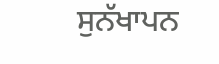ਸੁਨੱਖਾਪਨ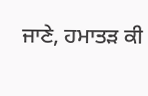ਜਾਣੇ, ਹਮਾਤੜ ਕੀ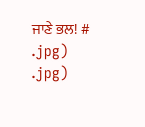ਜਾਣੇ ਭਲ! #
.jpg)
.jpg)